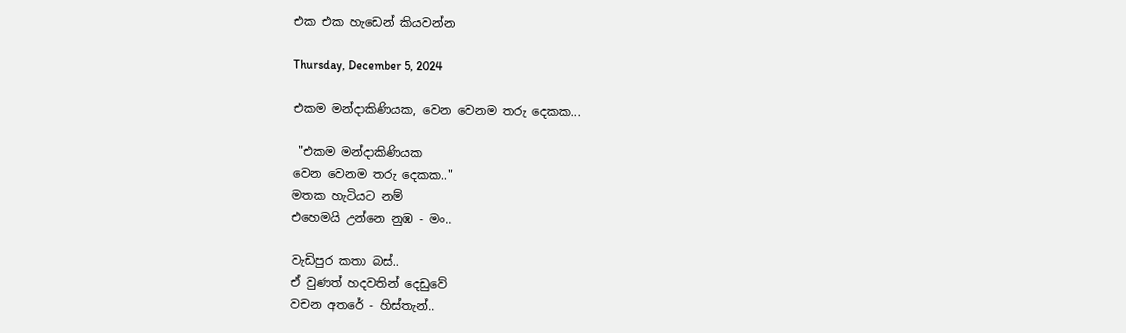එක එක හැඩෙන් කියවන්න

Thursday, December 5, 2024

එකම මන්දාකිණියක, වෙන වෙනම තරු දෙකක...

 "එකම මන්දාකිණියක
වෙන වෙනම තරු දෙකක.."
මතක හැටියට නම්
එහෙමයි උන්නෙ නුඹ - මං..

වැඩිපුර කතා බස්..
ඒ වුණත් හදවතින් දෙඩුවේ
වචන අතරේ - හිස්තැන්..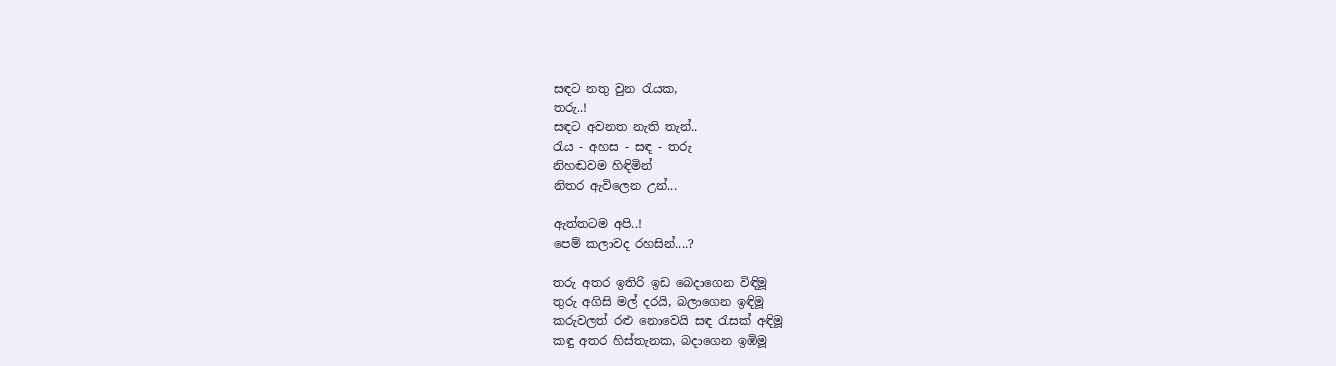සඳට නතු වුන රැයක,
තරු..!
සඳට අවනත නැති තැන්..
රැය - අහස - සඳ - තරු
නිහඬවම හිඳිමින්
නිතර ඇවිලෙන උන්...

ඇත්තටම අපි..!
පෙම් කලාවද රහසින්....?

තරු අතර ඉතිරි ඉඩ බෙදාගෙන විඳිමූ
තුරු අගිසි මල් දරයි, බලාගෙන ඉඳිමූ
කරුවලත් රළු නොවෙයි සඳ රැසක් අඳිමූ
කඳු අතර හිස්තැනක, බදාගෙන ඉඹිමූ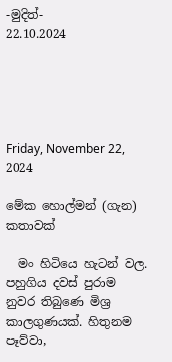-මුදිත්-
22.10.2024





Friday, November 22, 2024

මේක හොල්මන් (ගැන) කතාවක්

  මං හිටියෙ හැටන් වල. පහුගිය දවස් පුරාම නුවර තිබුණෙ මිශ්‍ර කාලගුණයක්. හිතුනම පෑව්වා,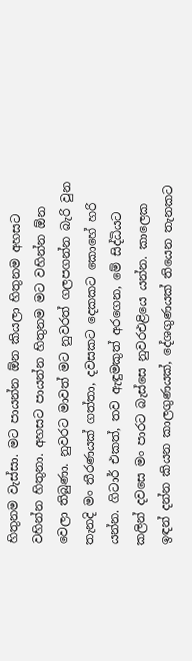හිතුනම වැස්සා. මට පායන්න ඕන කියලා හිතුනම අහසට වහින්න හිතුනා. අහසට පායන්න හිතුනම මට වහින්න ඕන වෙලා තිබුණා. නුවරට මාවත් මට නුවරත් ගලපගන්න බැරි වුන තැනදි මං තීරණයක් ගත්තා, දවසකට දෙකකට කොහේ හරි යන්න. ගිටාර් එකත්, තව ඇඳුමකුත් අරගෙන, මේ සිද්ධියට කලින් දවසෙ මං පාරට බැස්සෙ නුවරඑළියෙ යන්න. කාලෙක ඉඳන් දන්න කියන කාලගුණයක්, දේශගුණයක් තියෙන තැනකට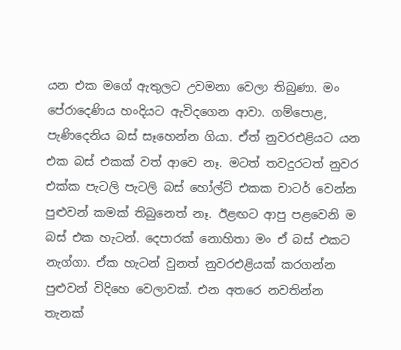යන එක මගේ ඇතුලට උවමනා වෙලා තිබුණා. මං පේරාදෙණිය හංදියට ඇවිදගෙන ආවා. ගම්පොළ, පැණිදෙනිය බස් සෑහෙන්න ගියා. ඒත් නුවරඑළියට යන එක බස් එකක් වත් ආවෙ නෑ. මටත් තවදුරටත් නුවර එක්ක පැටලි පැටලි බස් හෝල්ට් එකක චාටර් වෙන්න පුළුවන් කමක් තිබුනෙත් නෑ. ඊළඟට ආපු පළවෙනි ම බස් එක හැටන්. දෙපාරක් නොහිතා මං ඒ බස් එකට නැග්ගා. ඒක හැටන් වුනත් නුවරඑළියක් කරගන්න පුළුවන් විදිහෙ වෙලාවක්. එන අතරෙ නවතින්න තැනක්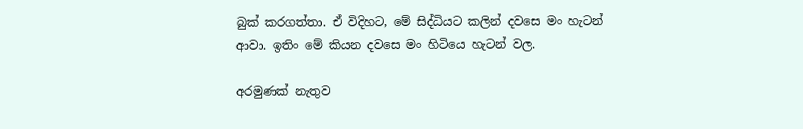බුක් කරගත්තා. ඒ විදිහට, මේ සිද්ධියට කලින් දවසෙ මං හැටන් ආවා. ඉතිං මේ කියන දවසෙ මං හිටියෙ හැටන් වල.

අරමුණක් නැතුව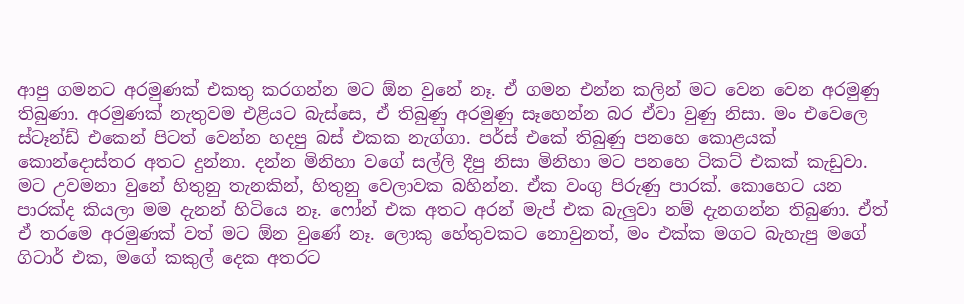ආපු ගමනට අරමුණක් එකතු කරගන්න මට ඕන වුනේ නෑ. ඒ ගමන එන්න කලින් මට වෙන වෙන අරමුණු තිබුණා. අරමුණක් නැතුවම එළියට බැස්සෙ, ඒ තිබුණු අරමුණු සෑහෙන්න බර ඒවා වුණු නිසා. මං එවෙලෙ ස්ටෑන්ඩ් එකෙන් පිටත් වෙන්න හදපු බස් එකක නැග්ගා. පර්ස් එකේ තිබුණු පනහෙ කොළයක් කොන්දොස්තර අතට දුන්නා. දන්න මිනිහා වගේ සල්ලි දීපු නිසා මිනිහා මට පනහෙ ටිකට් එකක් කැඩුවා. මට උවමනා වුනේ හිතුනු තැනකින්, හිතුනු වෙලාවක බහින්න. ඒක වංගු පිරුණු පාරක්. කොහෙට යන පාරක්ද කියලා මම දැනන් හිටියෙ නෑ. ෆෝන් එක අතට අරන් මැප් එක බැලුවා නම් දැනගන්න තිබුණා. ඒත් ඒ තරමෙ අරමුණක් වත් මට ඕන වුණේ නෑ. ලොකු හේතුවකට නොවුනත්, මං එක්ක මගට බැහැපු මගේ ගිටාර් එක, මගේ කකුල් දෙක අතරට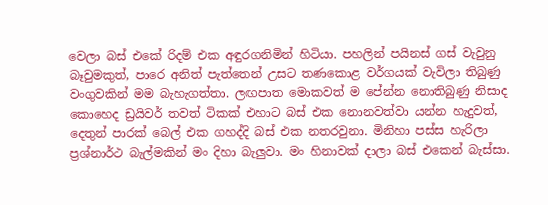වෙලා බස් එකේ රිදම් එක අඳුරගනිමින් හිටියා. පහලින් පයිනස් ගස් වැවුනු බෑවුමකුත්, පාරෙ අනිත් පැත්තෙන් උසට තණකොළ වර්ගයක් වැවිලා තිබුණු වංගුවකින් මම බැහැගත්තා. ලඟපාත මොකවත් ම පේන්න නොතිබුණු නිසාද කොහෙද ඩ්‍රයිවර් තවත් ටිකක් එහාට බස් එක නොනවත්වා යන්න හැදුවත්, දෙතුන් පාරක් බෙල් එක ගහද්දි බස් එක නතරවුනා. මිනිහා පස්ස හැරිලා ප්‍රශ්නාර්ථ බැල්මකින් මං දිහා බැලුවා. මං හිනාවක් දාලා බස් එකෙන් බැස්සා.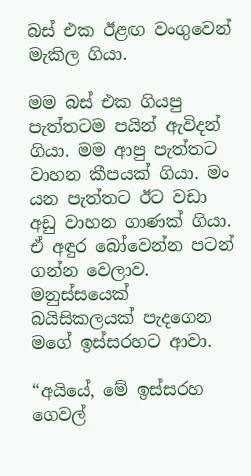බස් එක ඊළඟ වංගුවෙන් මැකිල ගියා.

මම බස් එක ගියපු පැත්තටම පයින් ඇවිදන් ගියා. මම ආපු පැත්තට වාහන කීපයක් ගියා. මං යන පැත්තට ඊට වඩා අඩු වාහන ගාණක් ගියා. ඒ අඳුර බෝවෙන්න පටන් ගන්න වෙලාව. මනුස්සයෙක් බයිසිකලයක් පැදගෙන මගේ ඉස්සරහට ආවා.

“අයියේ, මේ ඉස්සරහ ගෙවල්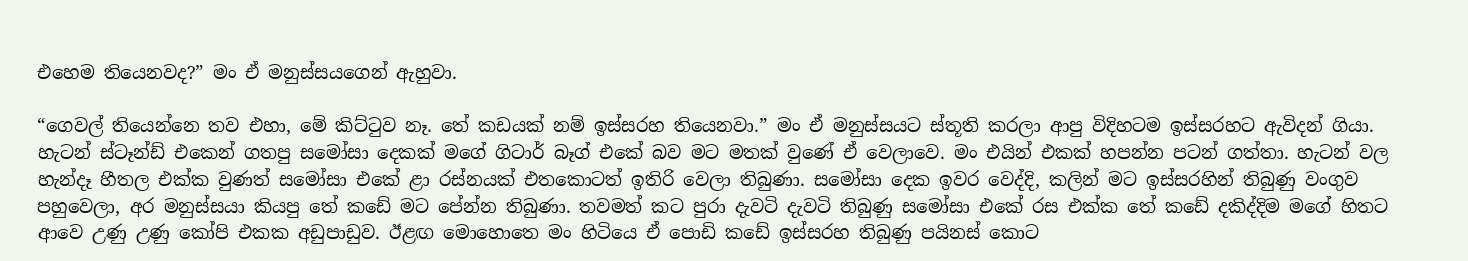එහෙම තියෙනවද?” මං ඒ මනුස්සයගෙන් ඇහුවා.

“ගෙවල් තියෙන්නෙ තව එහා, මේ කිට්ටුව නෑ. තේ කඩයක් නම් ඉස්සරහ තියෙනවා.” මං ඒ මනුස්සයට ස්තූති කරලා ආපු විදිහටම ඉස්සරහට ඇවිදන් ගියා. හැටන් ස්ටෑන්ඩ් එකෙන් ගතපු සමෝසා දෙකක් මගේ ගිටාර් බෑග් එකේ බව මට මතක් වුණේ ඒ වෙලාවෙ. මං එයින් එකක් හපන්න පටන් ගත්තා. හැටන් වල හැන්දෑ හීතල එක්ක වුණත් සමෝසා එකේ ළා රස්නයක් එතකොටත් ඉතිරි වෙලා තිබුණා. සමෝසා දෙක ඉවර වෙද්දි, කලින් මට ඉස්සරහින් තිබුණු වංගුව පහුවෙලා, අර මනුස්සයා කියපු තේ කඩේ මට පේන්න තිබුණා. තවමත් කට පුරා දැවටි දැවටි තිබුණු සමෝසා එකේ රස එක්ක තේ කඩේ දකිද්දිම මගේ හිතට ආවෙ උණු උණු කෝපි එකක අඩුපාඩුව. ඊළඟ මොහොතෙ මං හිටියෙ ඒ පොඩි කඩේ ඉස්සරහ තිබුණු පයිනස් කොට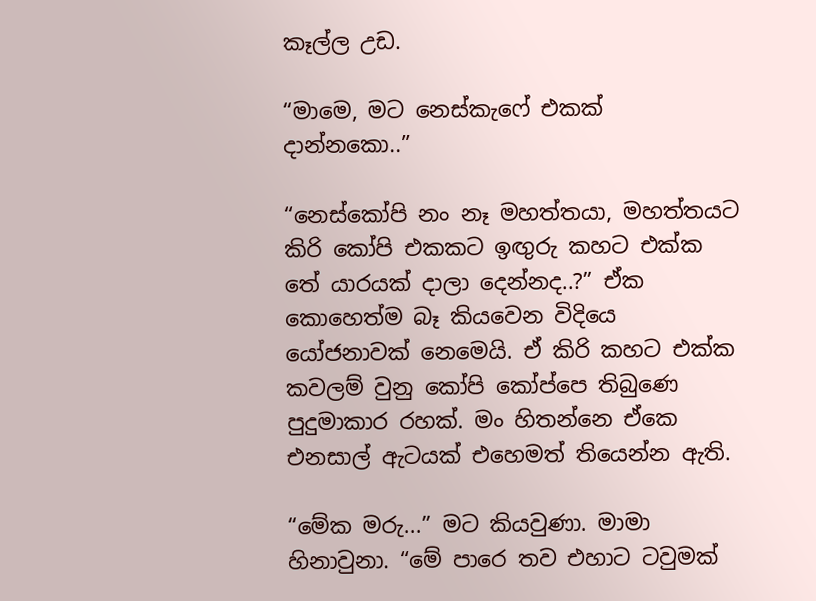කෑල්ල උඩ.

“මාමෙ, මට නෙස්කැෆේ එකක් දාන්නකො..”

“නෙස්කෝපි නං නෑ මහත්තයා, මහත්තයට කිරි කෝපි එකකට ඉඟුරු කහට එක්ක තේ යාරයක් දාලා දෙන්නද..?” ඒක කොහෙත්ම බෑ කියවෙන විදියෙ යෝජනාවක් නෙමෙයි. ඒ කිරි කහට එක්ක කවලම් වුනු කෝපි කෝප්පෙ තිබුණෙ පුදුමාකාර රහක්. මං හිතන්නෙ ඒකෙ එනසාල් ඇටයක් එහෙමත් තියෙන්න ඇති.

“මේක මරු...” මට කියවුණා. මාමා හිනාවුනා. “මේ පාරෙ තව එහාට ටවුමක්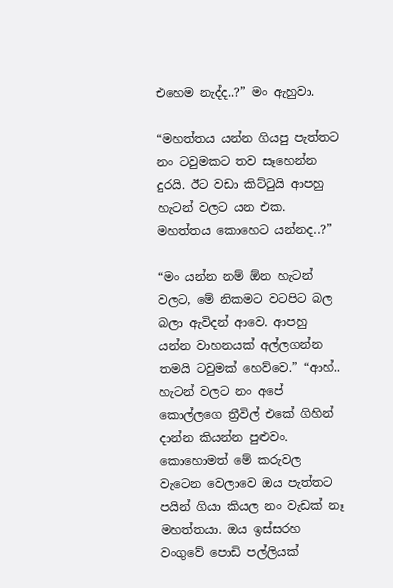එහෙම නැද්ද..?” මං ඇහුවා.

“මහත්තය යන්න ගියපු පැත්තට නං ටවුමකට තව සෑහෙන්න දුරයි. ඊට වඩා කිට්ටුයි ආපහු හැටන් වලට යන එක. මහත්තය කොහෙට යන්නද..?”

“මං යන්න නම් ඕන හැටන් වලට, මේ නිකමට වටපිට බල බලා ඇවිදන් ආවෙ. ආපහු යන්න වාහනයක් අල්ලගන්න තමයි ටවුමක් හෙව්වෙ.” “ආහ්.. හැටන් වලට නං අපේ කොල්ලගෙ ත්‍රීවිල් එකේ ගිහින් දාන්න කියන්න පුළුවං. කොහොමත් මේ කරුවල වැටෙන වෙලාවෙ ඔය පැත්තට පයින් ගියා කියල නං වැඩක් නෑ මහත්තයා. ඔය ඉස්සරහ වංගුවේ පොඩි පල්ලියක්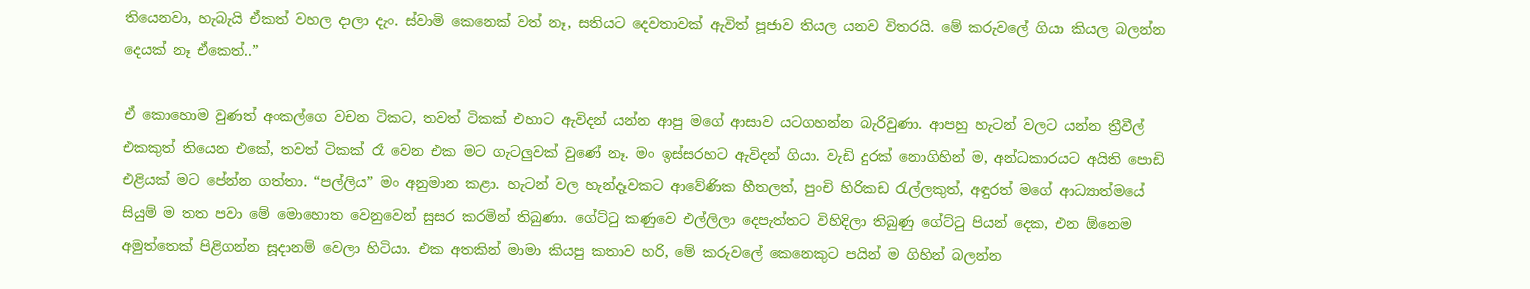තියෙනවා, හැබැයි ඒකත් වහල දාලා දැං. ස්වාමි කෙනෙක් වත් නෑ, සතියට දෙවතාවක් ඇවිත් පූජාව තියල යනව විතරයි. මේ කරුවලේ ගියා කියල බලන්න දෙයක් නෑ ඒකෙත්..”

ඒ කොහොම වුණත් අංකල්ගෙ වචන ටිකට, තවත් ටිකක් එහාට ඇවිදන් යන්න ආපු මගේ ආසාව යටගහන්න බැරිවුණා. ආපහු හැටන් වලට යන්න ත්‍රීවීල් එකකුත් තියෙන එකේ, තවත් ටිකක් රෑ වෙන එක මට ගැටලුවක් වුණේ නෑ. මං ඉස්සරහට ඇවිදන් ගියා. වැඩි දුරක් නොගිහින් ම, අන්ධකාරයට අයිති පොඩි එළියක් මට පේන්න ගත්තා. “පල්ලිය” මං අනුමාන කළා. හැටන් වල හැන්දෑවකට ආවේණික හීතලත්, පුංචි හිරිකඩ රැල්ලකුත්, අඳුරත් මගේ ආධ්‍යාත්මයේ  සියුම් ම තත පවා මේ මොහොත වෙනුවෙන් සුසර කරමින් තිබුණා. ගේට්ටු කණුවෙ එල්ලිලා දෙපැත්තට විහිදිලා තිබුණු ගේට්ටු පියන් දෙක, එන ඕනෙම අමුත්තෙක් පිළිගන්න සූදානම් වෙලා හිටියා. එක අතකින් මාමා කියපු කතාව හරි, මේ කරුවලේ කෙනෙකුට පයින් ම ගිහින් බලන්න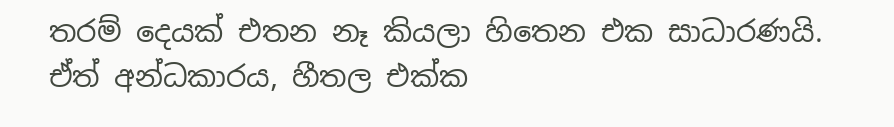තරම් දෙයක් එතන නෑ කියලා හිතෙන එක සාධාරණයි. ඒත් අන්ධකාරය, හීතල එක්ක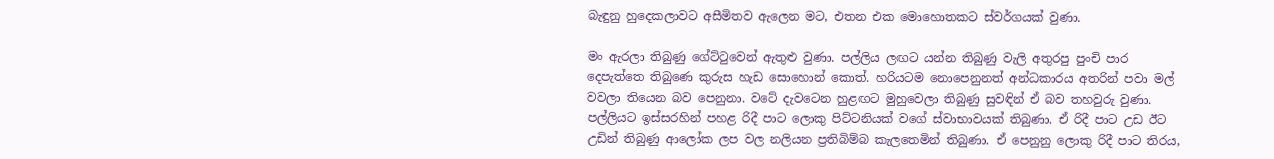බැඳුනු හුදෙකලාවට අසීමිතව ඇලෙන මට, එතන එක මොහොතකට ස්වර්ගයක් වුණා.

මං ඇරලා තිබුණු ගේට්ටුවෙන් ඇතුළු වුණා. පල්ලිය ලඟට යන්න තිබුණු වැලි අතුරපු පුංචි පාර දෙපැත්තෙ තිබුණෙ කුරුස හැඩ සොහොන් කොත්. හරියටම නොපෙනුනත් අන්ධකාරය අතරින් පවා මල් වවලා තියෙන බව පෙනුනා. වටේ දැවටෙන හුළඟට මුහුවෙලා තිබුණු සුවඳින් ඒ බව තහවුරු වුණා. පල්ලියට ඉස්සරහින් පහළ රිදී පාට ලොකු පිට්ටනියක් වගේ ස්වාභාවයක් තිබුණා. ඒ රිදී පාට උඩ ඊට උඩින් තිබුණු ආලෝක ලප වල නලියන ප්‍රතිබිම්බ කැලතෙමින් තිබුණා. ඒ පෙනුනු ලොකු රිදී පාට තිරය,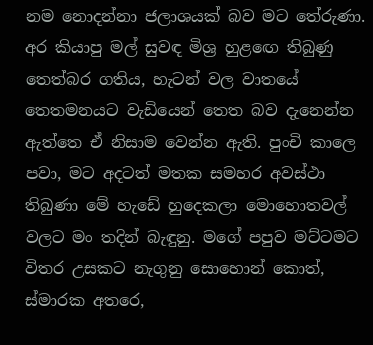නම නොදන්නා ජලාශයක් බව මට තේරුණා. අර කියාපු මල් සුවඳ මිශ්‍ර හුළඟෙ තිබුණු තෙත්බර ගතිය, හැටන් වල වාතයේ තෙතමනයට වැඩියෙන් තෙත බව දැනෙන්න ඇත්තෙ ඒ නිසාම වෙන්න ඇති. පුංචි කාලෙ පවා, මට අදටත් මතක සමහර අවස්ථා තිබුණා මේ හැඩේ හුදෙකලා මොහොතවල් වලට මං තදින් බැඳුනු. මගේ පපුව මට්ටමට විතර උසකට නැගුනු සොහොන් කොත්, ස්මාරක අතරෙ,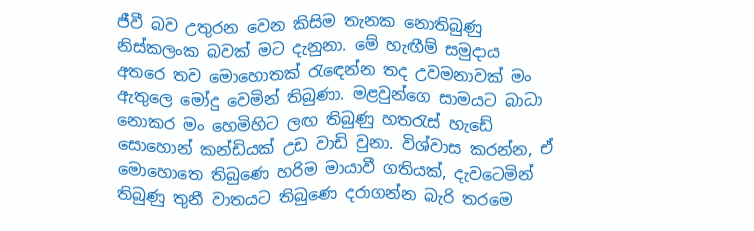ජීවී බව උතුරන වෙන කිසිම තැනක නොතිබුණු නිස්කලංක බවක් මට දැනුනා. මේ හැඟීම් සමුදාය අතරෙ තව මොහොතක් රැඳෙන්න තද උවමනාවක් මං ඇතුලෙ මෝදු වෙමින් තිබුණා. මළවුන්ගෙ සාමයට බාධා නොකර මං හෙමිහිට ලඟ තිබුණු හතරැස් හැඩේ සොහොන් කන්ඩියක් උඩ වාඩි වුනා. විශ්වාස කරන්න, ඒ මොහොතෙ තිබුණෙ හරිම මායාවී ගතියක්, දැවටෙමින් තිබුණු තුනී වාතයට තිබුණෙ දරාගන්න බැරි තරමෙ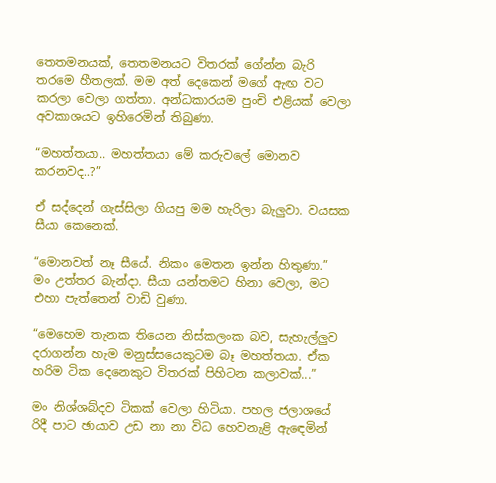තෙතමනයක්, තෙතමනයට විතරක් ගේන්න බැරි තරමෙ හීතලක්. මම අත් දෙකෙන් මගේ ඇඟ වට කරලා වෙලා ගත්තා. අන්ධකාරයම පුංචි එළියක් වෙලා අවකාශයට ඉහිරෙමින් තිබුණා.

“මහත්තයා.. මහත්තයා මේ කරුවලේ මොනව කරනවද..?”

ඒ සද්දෙන් ගැස්සිලා ගියපු මම හැරිලා බැලුවා. වයසක සීයා කෙනෙක්.

“මොනවත් නෑ සීයේ. නිකං මෙතන ඉන්න හිතුණා.” මං උත්තර බැන්දා. සීයා යන්තමට හිනා වෙලා, මට එහා පැත්තෙන් වාඩි වුණා.

“මෙහෙම තැනක තියෙන නිස්කලංක බව, සැහැල්ලුව දරාගන්න හැම මනුස්සයෙකුටම බෑ මහත්තයා. ඒක හරිම ටික දෙනෙකුට විතරක් පිහිටන කලාවක්...”

මං නිශ්ශබ්දව ටිකක් වෙලා හිටියා. පහල ජලාශයේ රිදී පාට ඡායාව උඩ නා නා විධ හෙවනැළි ඇඳෙමින්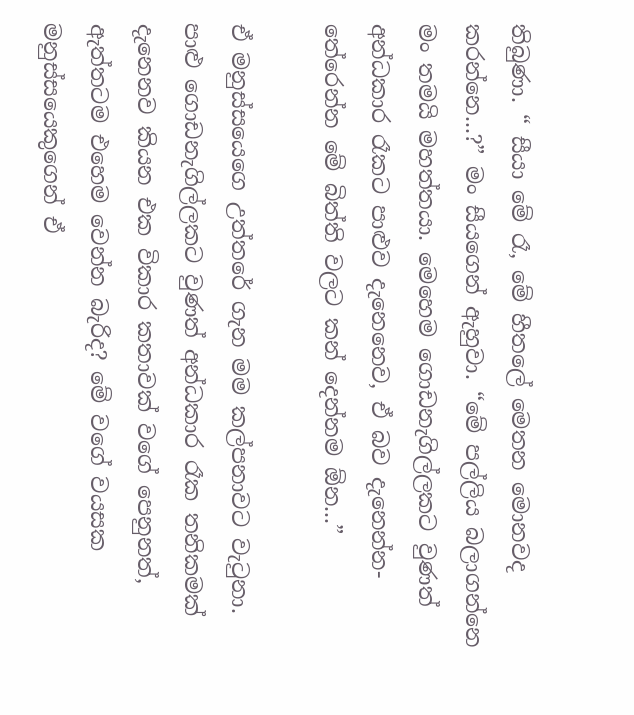තිබුණා. “ සීයා මේ රෑ, මේ හීතලේ මෙතන මොනවද කරන්නෙ...?” මං සීයගෙන් ඇහුවා. “මේ පල්ලිය බලාගන්නෙ මං තමයි මහත්තයා. මෙහෙම ගොඩනැගිල්ලකට වුණත් අන්ධකාර රෑකට පාළුව දැනෙනෙව, ඒ බව දැනෙන්න- තේරෙන්න මේ බිත්ති වලට කන් දෙන්නම ඕන...”

ඒ මනුස්සයෙගෙ උත්තරේ ගැන මම කල්පනාවට වැටුනා. පාළු ගොඩනැගිල්ලකට වුණත් අන්ධකාර රෑක තනිකමක් දැනෙනව කියන එක විකාර කතාවක් වගේ පෙනුනත්, ඇත්තටම එහෙම වෙන්න බැරිද? මේ වගේ වයසක මනුස්සයෙකුගෙන් ඒ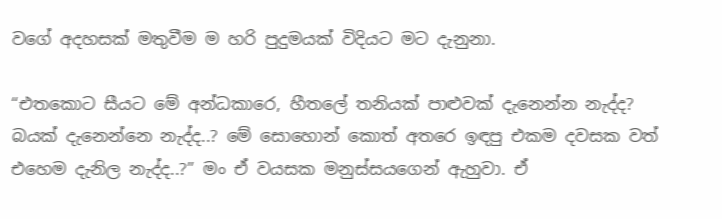වගේ අදහසක් මතුවීම ම හරි පුදුමයක් විදියට මට දැනුනා.

“එතකොට සීයට මේ අන්ධකාරෙ, හීතලේ තනියක් පාළුවක් දැනෙන්න නැද්ද?  බයක් දැනෙන්නෙ නැද්ද..? මේ සොහොන් කොත් අතරෙ ඉඳපු එකම දවසක වත් එහෙම දැනිල නැද්ද..?” මං ඒ වයසක මනුස්සයගෙන් ඇහුවා. ඒ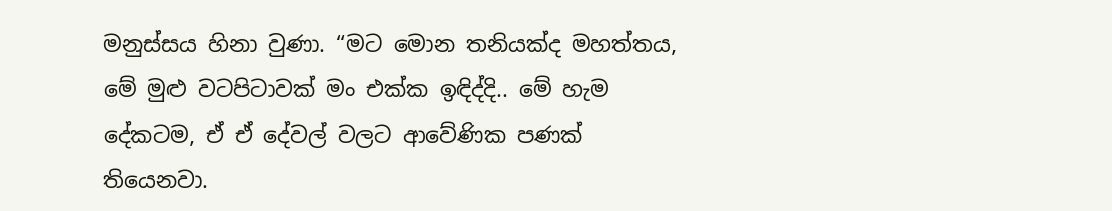මනුස්සය හිනා වුණා. “මට මොන තනියක්ද මහත්තය, මේ මුළු වටපිටාවක් මං එක්ක ඉඳිද්දි.. මේ හැම දේකටම, ඒ ඒ දේවල් වලට ආවේණික පණක් තියෙනවා.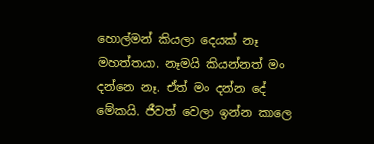හොල්මන් කියලා දෙයක් නෑ මහත්තයා. නෑමයි කියන්නත් මං දන්නෙ නෑ. ඒත් මං දන්න දේ මේකයි. ජීවත් වෙලා ඉන්න කාලෙ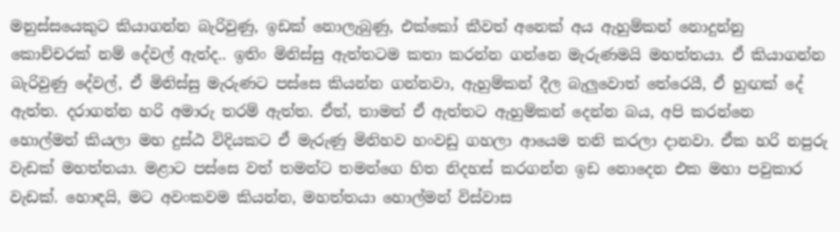මනුස්සයෙකුට කියාගන්න බැරිවුණු, ඉඩක් නොලැබුණු, එක්කෝ කීවත් අනෙක් අය ඇහුම්කන් නොදුන්නු කොච්චරක් නම් දේවල් ඇත්ද.. ඉතිං මිනිස්සු ඇත්තටම කතා කරන්න ගන්නෙ මැරුණමයි මහත්තයා. ඒ කියාගන්න බැරිවුණු දේවල්, ඒ මිනිස්සු මැරුණට පස්සෙ කියන්න ගන්නවා, ඇහුම්කන් දීල බැලුවොත් තේරෙයී, ඒ හුඟක් දේ ඇත්ත. දරාගන්න හරි අමාරු තරම් ඇත්ත. ඒත්, තාමත් ඒ ඇත්තට ඇහුම්කන් දෙන්න බය, අපි කරන්නෙ හොල්මන් කියලා මහ දුස්ඨ විදියකට ඒ මැරුණු මිනිහව හංවඩු ගහලා ආයෙම තනි කරලා දානවා. ඒක හරි නපුරු වැඩක් මහත්තයා. මළාට පස්සෙ වත් තමන්ට තමන්ගෙ හිත නිදහස් කරගන්න ඉඩ නොදෙන එක මහා පවුකාර වැඩක්. හොඳයි, මට අවංකවම කියන්න, මහත්තයා හොල්මන් විස්වාස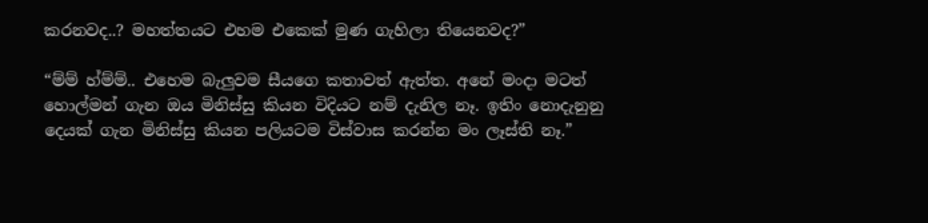කරනවද..? මහත්තයට එහම එකෙක් මුණ ගැහිලා තියෙනවද?”

“ම්ම් හ්ම්ම්.. එහෙම බැලුවම සීයගෙ කතාවත් ඇත්ත. අනේ මංදා මටත් හොල්මන් ගැන ඔය මිනිස්සු කියන විදියට නම් දැනිල නෑ. ඉතිං නොදැනුනු දෙයක් ගැන මිනිස්සු කියන පලියටම විස්වාස කරන්න මං ලෑස්ති නෑ.”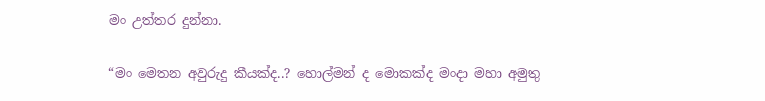මං උත්තර දුන්නා.

“මං මෙතන අවුරුදු කීයක්ද..? හොල්මන් ද මොකක්ද මංදා මහා අමුතු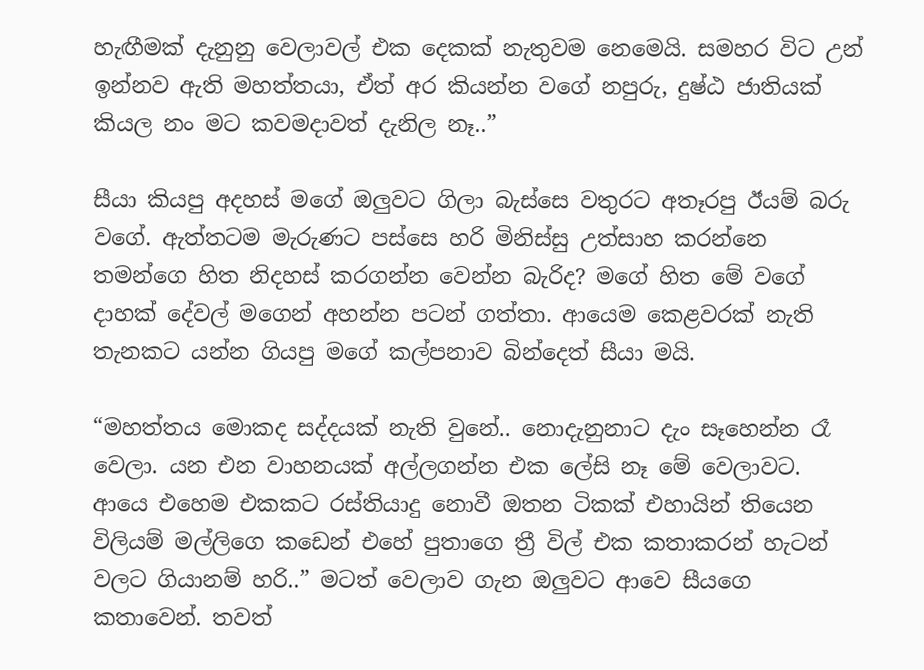හැඟීමක් දැනුනු වෙලාවල් එක දෙකක් නැතුවම නෙමෙයි. සමහර විට උන් ඉන්නව ඇති මහත්තයා, ඒත් අර කියන්න වගේ නපුරු, දුෂ්ඨ ජාතියක් කියල නං මට කවමදාවත් දැනිල නෑ..”

සීයා කියපු අදහස් මගේ ඔලුවට ගිලා බැස්සෙ වතුරට අතෑරපු ඊයම් බරු වගේ. ඇත්තටම මැරුණට පස්සෙ හරි මිනිස්සු උත්සාහ කරන්නෙ තමන්ගෙ හිත නිදහස් කරගන්න වෙන්න බැරිද? මගේ හිත මේ වගේ දාහක් දේවල් මගෙන් අහන්න පටන් ගත්තා. ආයෙම කෙළවරක් නැති තැනකට යන්න ගියපු මගේ කල්පනාව බින්දෙත් සීයා මයි.

“මහත්තය මොකද සද්දයක් නැති වුනේ.. නොදැනුනාට දැං සෑහෙන්න රෑ වෙලා. යන එන වාහනයක් අල්ලගන්න එක ලේසි නෑ මේ වෙලාවට. ආයෙ එහෙම එකකට රස්තියාදු නොවී ඔතන ටිකක් එහායින් තියෙන විලියම් මල්ලිගෙ කඩෙන් එහේ පුතාගෙ ත්‍රී විල් එක කතාකරන් හැටන් වලට ගියානම් හරි..” මටත් වෙලාව ගැන ඔලුවට ආවෙ සීයගෙ කතාවෙන්. තවත්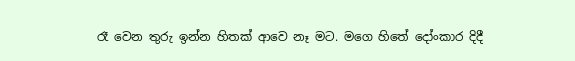රෑ වෙන තුරු ඉන්න හිතක් ආවෙ නෑ මට. මගෙ හිතේ දෝංකාර දිදී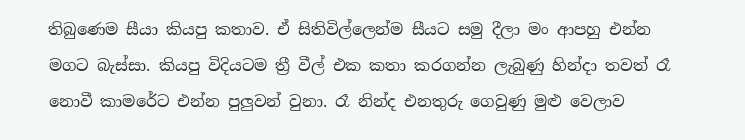තිබුණෙම සීයා කියපු කතාව. ඒ සිතිවිල්ලෙන්ම සීයට සමු දීලා මං ආපහු එන්න මගට බැස්සා. කියපු විදියටම ත්‍රී වීල් එක කතා කරගන්න ලැබුණු හින්දා තවත් රෑ නොවී කාමරේට එන්න පුලුවන් වුනා. රෑ නින්ද එනතුරු ගෙවුණු මුළු වෙලාව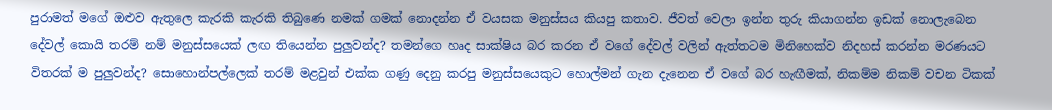පුරාමත් මගේ ඔළුව ඇතුලෙ කැරකි කැරකි තිබුණෙ නමක් ගමක් නොදන්න ඒ වයසක මනුස්සය කියපු කතාව. ජීවත් වෙලා ඉන්න තුරු කියාගන්න ඉඩක් නොලැබෙන දේවල් කොයි තරම් නම් මනුස්සයෙක් ලඟ තියෙන්න පුලුවන්ද? තමන්ගෙ හෘද සාක්ෂිය බර කරන ඒ වගේ දේවල් වලින් ඇත්තටම මිනිහෙක්ව නිදහස් කරන්න මරණයට විතරක් ම පුලුවන්ද? සොහොන්පල්ලෙක් තරම් මළවුන් එක්ක ගණු දෙනු කරපු මනුස්සයෙකුට හොල්මන් ගැන දැනෙන ඒ වගේ බර හැඟීමක්, නිකම්ම නිකම් වචන ටිකක්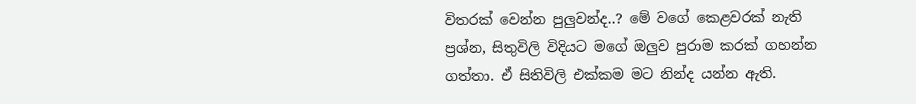විතරක් වෙන්න පුලුවන්ද..? මේ වගේ කෙළවරක් නැති ප්‍රශ්න, සිතුවිලි විදියට මගේ ඔලුව පුරාම කරක් ගහන්න ගත්තා. ඒ සිතිවිලි එක්කම මට නින්ද යන්න ඇති.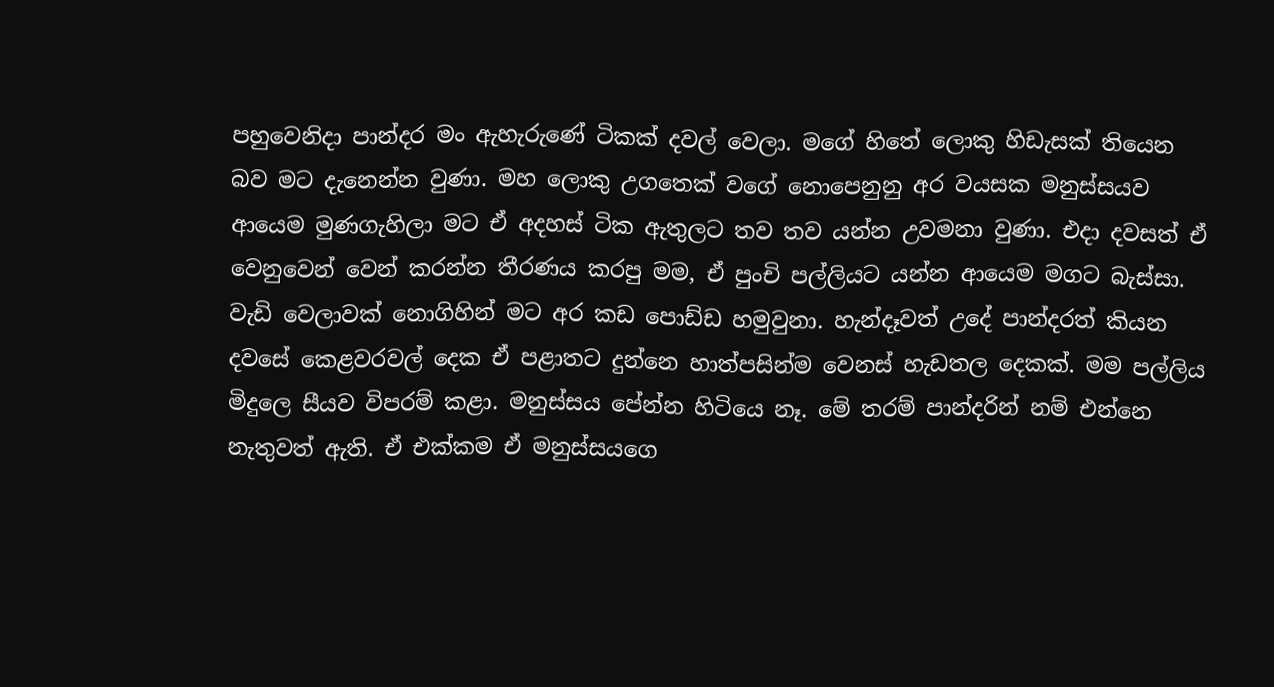පහුවෙනිදා පාන්දර මං ඇහැරුණේ ටිකක් දවල් වෙලා. මගේ හිතේ ලොකු හිඩැසක් තියෙන බව මට දැනෙන්න වුණා. මහ ලොකු උගතෙක් වගේ නොපෙනුනු අර වයසක මනුස්සයව ආයෙම මුණගැහිලා මට ඒ අදහස් ටික ඇතුලට තව තව යන්න උවමනා වුණා. එදා දවසත් ඒ වෙනුවෙන් වෙන් කරන්න තීරණය කරපු මම, ඒ පුංචි පල්ලියට යන්න ආයෙම මගට බැස්සා. වැඩි වෙලාවක් නොගිහින් මට අර කඩ පොඩ්ඩ හමුවුනා. හැන්දෑවත් උදේ පාන්දරත් කියන දවසේ කෙළවරවල් දෙක ඒ පළාතට දුන්නෙ හාත්පසින්ම වෙනස් හැඩතල දෙකක්. මම පල්ලිය මිදුලෙ සීයව විපරම් කළා. මනුස්සය පේන්න හිටියෙ නෑ. මේ තරම් පාන්දරින් නම් එන්නෙ නැතුවත් ඇති. ඒ එක්කම ඒ මනුස්සයගෙ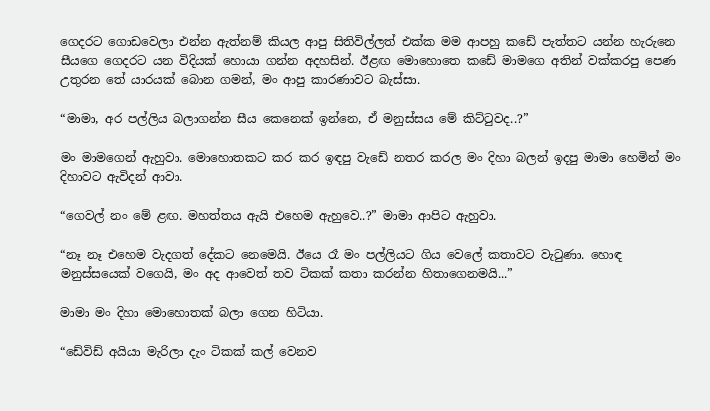ගෙදරට ගොඩවෙලා එන්න ඇත්නම් කියල ආපු සිතිවිල්ලත් එක්ක මම ආපහු කඩේ පැත්තට යන්න හැරුනෙ සීයගෙ ගෙදරට යන විදියක් හොයා ගන්න අදහසින්. ඊළඟ මොහොතෙ කඩේ මාමගෙ අතින් වක්කරපු පෙණ උතුරන තේ යාරයක් බොන ගමන්, මං ආපු කාරණාවට බැස්සා.

“මාමා, අර පල්ලිය බලාගන්න සීය කෙනෙක් ඉන්නෙ, ඒ මනුස්සය මේ කිට්ටුවද..?”

මං මාමගෙන් ඇහුවා. මොහොතකට කර කර ඉඳපු වැඩේ නතර කරල මං දිහා බලන් ඉදපු මාමා හෙමින් මං දිහාවට ඇවිදන් ආවා.

“ගෙවල් නං මේ ළඟ. මහත්තය ඇයි එහෙම ඇහුවෙ..?” මාමා ආපිට ඇහුවා.

“නෑ නෑ එහෙම වැදගත් දේකට නෙමෙයි. ඊයෙ රෑ මං පල්ලියට ගිය වෙලේ කතාවට වැටුණා. හොඳ මනුස්සයෙක් වගෙයි, මං අද ආවෙත් තව ටිකක් කතා කරන්න හිතාගෙනමයි...”

මාමා මං දිහා මොහොතක් බලා ගෙන හිටියා.

“ඩේවිඩ් අයියා මැරිලා දැං ටිකක් කල් වෙනව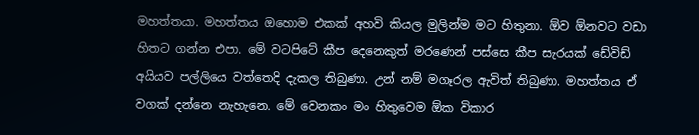මහත්තයා. මහත්තය ඔහොම එකක් අහවි කියල මුලින්ම මට හිතුනා. ඕව ඕනවට වඩා හිතට ගන්න එපා. මේ වටපිටේ කීප දෙනෙකුත් මරණෙන් පස්සෙ කීප සැරයක් ඩේවිඩ් අයියව පල්ලියෙ වත්තෙදි දැකල තිබුණා. උන් නම් මගෑරල ඇවිත් තිබුණා. මහත්තය ඒ වගක් දන්නෙ නැහැනෙ. මේ වෙනකං මං හිතුවෙම ඕක විකාර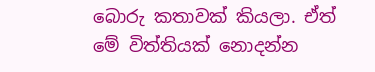බොරු කතාවක් කියලා. ඒත් මේ විත්තියක් නොදන්න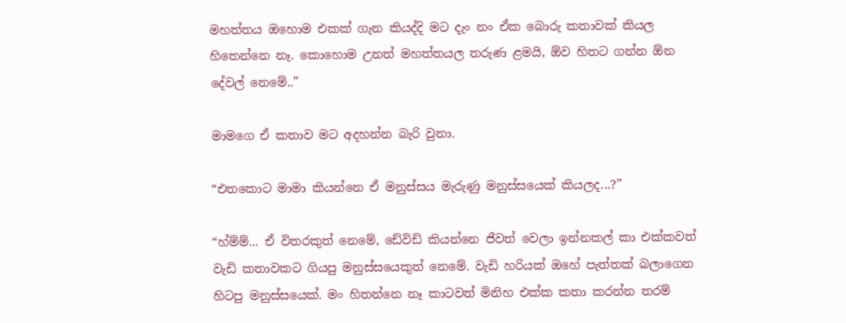මහත්තය ඔහොම එකක් ගැන කියද්දි මට දැං නං ඒක බොරු කතාවක් කියල හිතෙන්නෙ නෑ. කොහොම උනත් මහත්තයල තරුණ ළමයි, ඕව හිතට ගන්න ඕන දේවල් නෙමේ..”

මාමගෙ ඒ කතාව මට අදහන්න බැරි වුනා.

“එතකොට මාමා කියන්නෙ ඒ මනුස්සය මැරුණු මනුස්සයෙක් කියලද...?”

“හ්ම්ම්... ඒ විතරකුත් නෙමේ, ඩේවිඩ් කියන්නෙ ජීවත් වෙලා ඉන්නකල් කා එක්කවත් වැඩි කතාවකට ගියපු මනුස්සයෙකුත් නෙමේ. වැඩි හරියක් ඔහේ පැත්තක් බලාගෙන හිටපු මනුස්සයෙක්. මං හිතන්නෙ නෑ කාටවත් මිනිහ එක්ක කතා කරන්න තරම්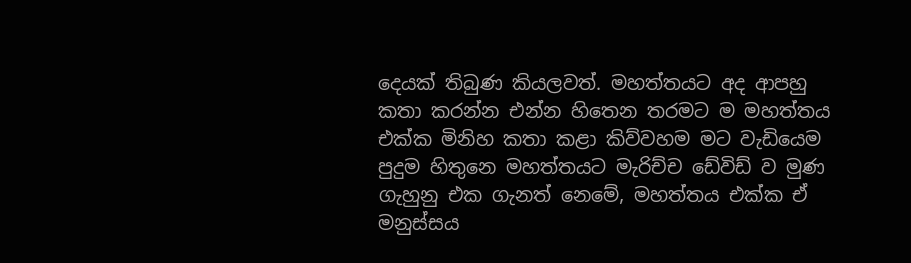දෙයක් තිබුණ කියලවත්. මහත්තයට අද ආපහු කතා කරන්න එන්න හිතෙන තරමට ම මහත්තය එක්ක මිනිහ කතා කළා කිව්වහම මට වැඩියෙම පුදුම හිතුනෙ මහත්තයට මැරිච්ච ඩේවිඩ් ව මුණ ගැහුනු එක ගැනත් නෙමේ, මහත්තය එක්ක ඒ මනුස්සය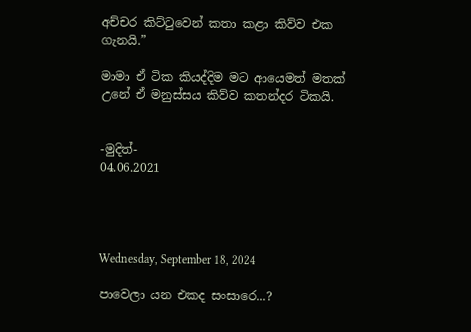අච්චර කිට්ටුවෙන් කතා කළා කිව්ව එක ගැනයි.”

මාමා ඒ ටික කියද්දිම මට ආයෙමත් මතක් උනේ ඒ මනුස්සය කිව්ව කතන්දර ටිකයි.


-මුදිත්-
04.06.2021




Wednesday, September 18, 2024

පාවෙලා යන එකද සංසාරෙ...?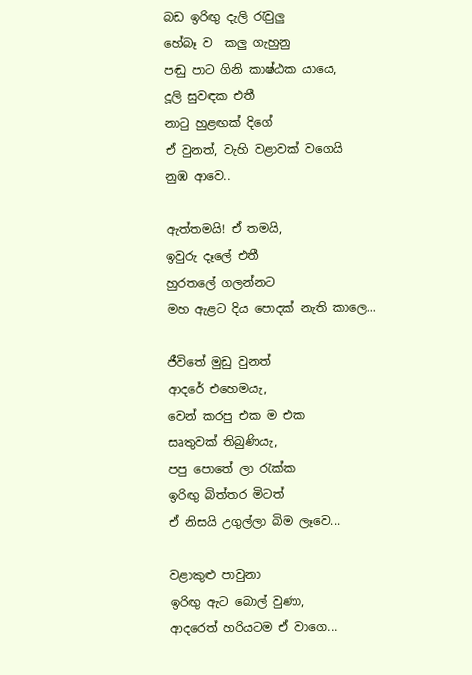බඩ ඉරිඟු දැලි රැවුලු
හේබෑ ව  කලු ගැහුනු
පඬු පාට ගිනි කාෂ්ඨක යායෙ,
දූලි සුවඳක එතී
නාටු හුළඟක් දිගේ
ඒ වුනත්, වැහි වළාවක් වගෙයි
නුඹ ආවෙ..

ඇත්තමයි! ඒ තමයි,
ඉවුරු දෑලේ එතී
හුරතලේ ගලන්නට
මහ ඇළට දිය පොදක් නැති කාලෙ...

ජීවිතේ මුඩු වුනත්
ආදරේ එහෙමයැ,
වෙන් කරපු එක ම එක
සෘතුවක් තිබුණියැ,
පපු පොතේ ලා රැක්ක
ඉරිඟු බිත්තර මිටත්
ඒ නිසයි උගුල්ලා බිම ලෑවෙ...

වළාකුළු පාවුනා
ඉරිඟු ඇට බොල් වුණා,
ආදරෙත් හරියටම ඒ වාගෙ...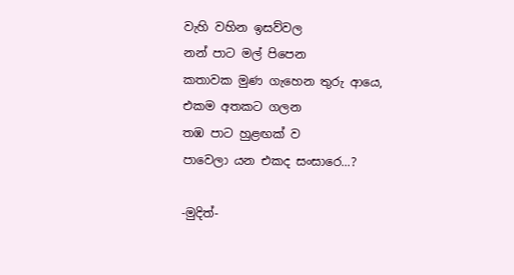වැහි වහින ඉසව්වල
නන් පාට මල් පිපෙන
කතාවක මුණ ගැහෙන තුරු ආයෙ,
එකම අතකට ගලන
තඹ පාට හුළඟක් ව
පාවෙලා යන එකද සංසාරෙ...?

-මුදිත්-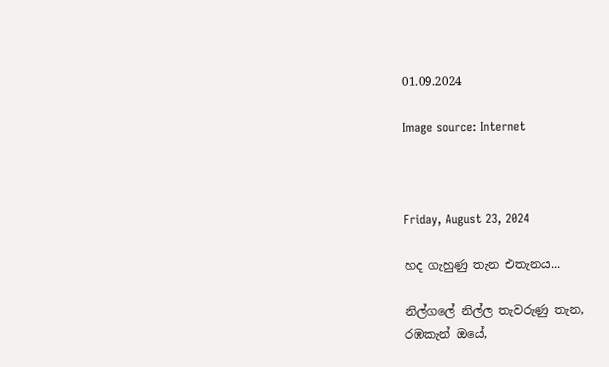01.09.2024

Image source: Internet



Friday, August 23, 2024

හද ගැහුණු තැන එතැනය...

නිල්ගලේ නිල්ල තැවරුණු තැන,
රඹකැන් ඔයේ,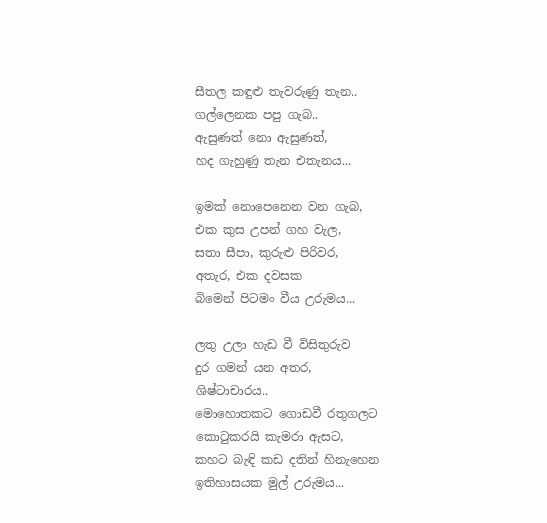සීතල කඳුළු තැවරුණු තැන..
ගල්ලෙනක පපු ගැබ..
ඇසුණත් නො ඇසුණත්,
හද ගැහුණු තැන එතැනය...

ඉමක් නොපෙනෙන වන ගැබ,
එක කුස උපන් ගහ වැල,
සතා සීපා, කුරුළු පිරිවර,
අතැර, එක දවසක
බිමෙන් පිටමං වීය උරුමය...

ලතු උලා හැඩ වී විසිතුරුව
දුර ගමන් යන අතර,
ශිෂ්ටාචාරය..
මොහොතකට ගොඩවී රතුගලට
කොටුකරයි කැමරා ඇසට,
කහට බැඳි කඩ දතින් හිනැහෙන
ඉතිහාසයක මුල් උරුමය...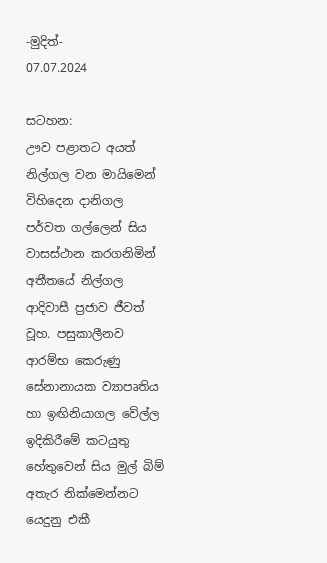-මුදිත්-
07.07.2024

සටහන:
ඌව පළාතට අයත් නිල්ගල වන මායිමෙන් විහිදෙන දානිගල පර්වත ගල්ලෙන් සිය වාසස්ථාන කරගනිමින් අතීතයේ නිල්ගල ආදිවාසී ප්‍රජාව ජීවත් වූහ. පසුකාලීනව ආරම්භ කෙරුණු සේනානායක ව්‍යාපෘතිය හා ඉඟිනියාගල වේල්ල ඉදිකිරීමේ කටයුතු හේතුවෙන් සිය මුල් බිම් අතැර නික්මෙන්නට යෙදුනු එකී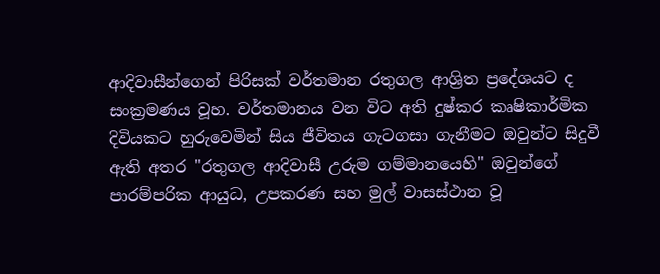ආදිවාසීන්ගෙන් පිරිසක් වර්තමාන රතුගල ආශ්‍රිත ප්‍රදේශයට ද සංක්‍රමණය වූහ. වර්තමානය වන විට අති දුෂ්කර කෘෂිකාර්මික දිවියකට හුරුවෙමින් සිය ජීවිතය ගැටගසා ගැනීමට ඔවුන්ට සිදුවී ඇති අතර "රතුගල ආදිවාසී උරුම ගම්මානයෙහි" ඔවුන්ගේ පාරම්පරික ආයුධ, උපකරණ සහ මුල් වාසස්ථාන වූ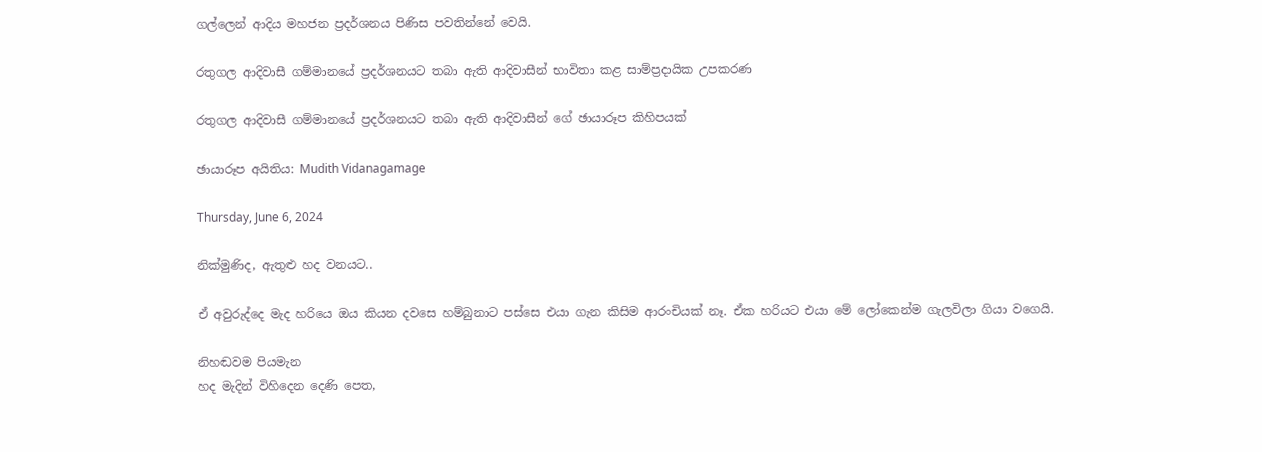ගල්ලෙන් ආදිය මහජන ප්‍රදර්ශනය පිණිස පවතින්නේ වෙයි.

රතුගල ආදිවාසී ගම්මානයේ ප්‍රදර්ශනයට තබා ඇති ආදිවාසීන් භාවිතා කළ සාම්ප්‍රදායික උපකරණ

රතුගල ආදිවාසී ගම්මානයේ ප්‍රදර්ශනයට තබා ඇති ආදිවාසීන් ගේ ඡායාරූප කිහිපයක්

ඡායාරූප අයිතිය: Mudith Vidanagamage

Thursday, June 6, 2024

නික්මුණිද, ඇතුළු හද වනයට..

ඒ අවුරුද්දෙ මැද හරියෙ ඔය කියන දවසෙ හම්බුනාට පස්සෙ එයා ගැන කිසිම ආරංචියක් නෑ. ඒක හරියට එයා මේ ලෝකෙන්ම ගැලවිලා ගියා වගෙයි.

නිහඬවම පියමැන
හද මැදින් විහිදෙන දෙණි පෙත,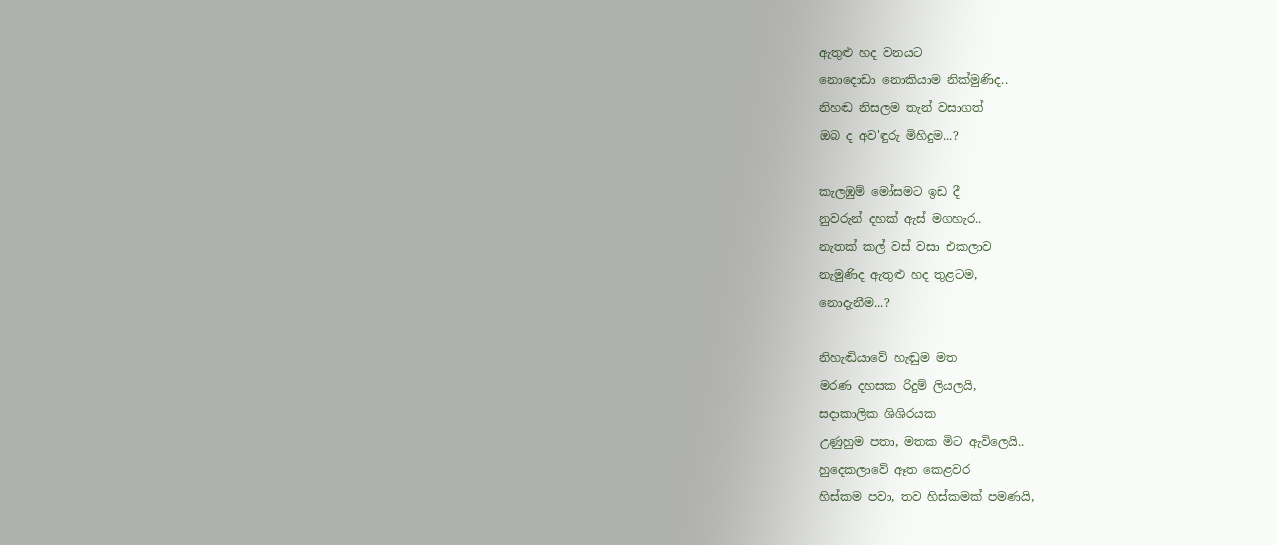ඇතුළු හද වනයට
නොදොඩා නොකියාම නික්මුණිද..
නිහඬ නිසලම තැන් වසාගත්
ඔබ ද අව'ඳුරු මිහිදුම...?

කැලඹුම් මෝසමට ඉඩ දී
නුවරුන් දහක් ඇස් මගහැර..
නැතක් කල් වස් වසා එකලාව
නැමුණිද ඇතුළු හද තුළටම,
නොදැනීම...?

නිහැඬියාවේ හැඬුම මත
මරණ දහසක රිදුම් ලියලයි,
සදාකාලික ශිශිරයක
උණුහුම පතා, මතක මිට ඇවිලෙයි..
හුදෙකලාවේ ඈත කෙළවර
හිස්කම පවා, තව හිස්කමක් පමණයි,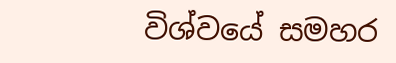විශ්වයේ සමහර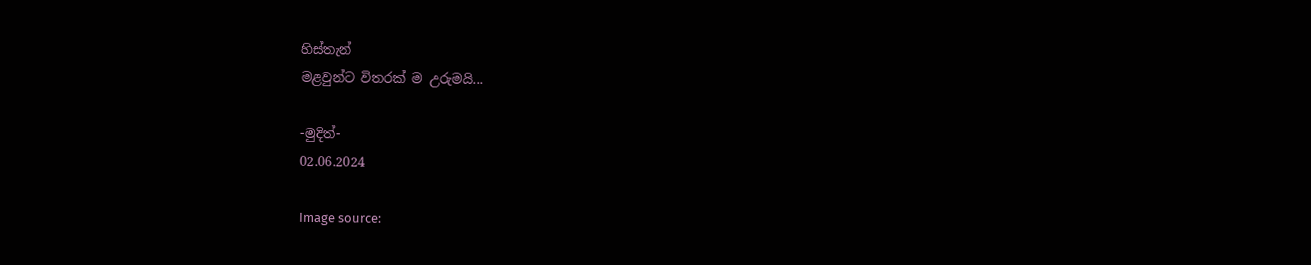හිස්තැන්
මළවුන්ට විතරක් ම උරුමයි...

-මුදිත්-
02.06.2024

Image source: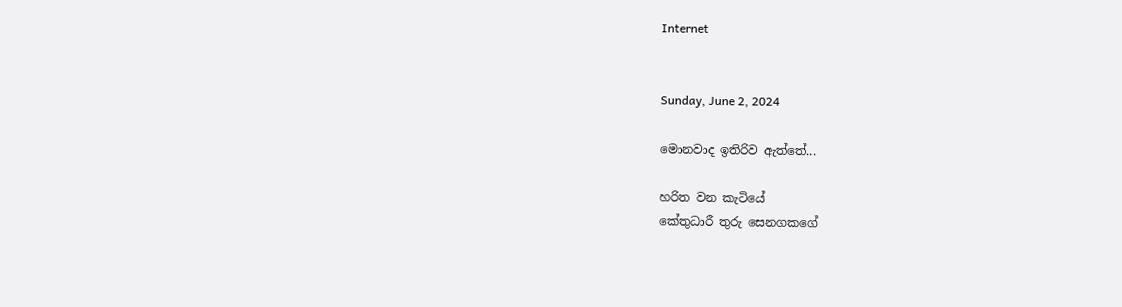Internet


Sunday, June 2, 2024

මොනවාද ඉතිරිව ඇත්තේ...

හරිත වන කැටියේ
කේතුධාරී තුරු සෙනගකගේ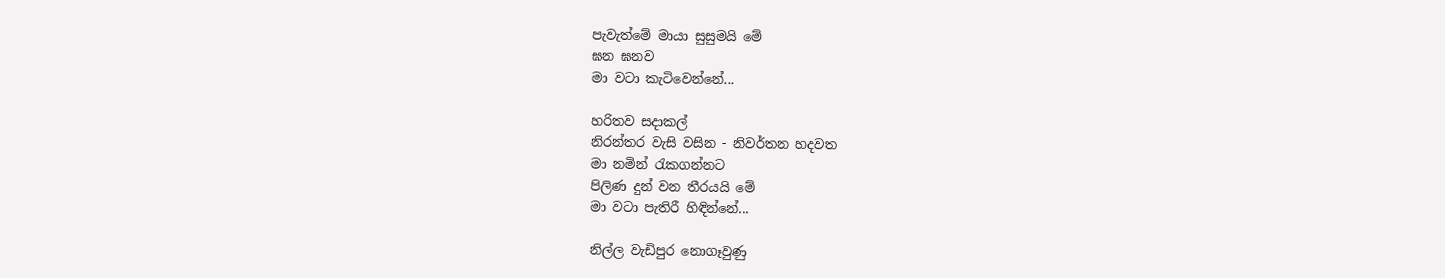පැවැත්මේ මායා සුසුමයි මේ
ඝන ඝනව
මා වටා කැටිවෙන්නේ...

හරිතව සදාකල්
නිරන්තර වැසි වසින - නිවර්තන හදවත
මා නමින් රැකගන්නට
පිලිණ දුන් වන තීරයයි මේ
මා වටා පැතිරී හිඳින්නේ...

නිල්ල වැඩිපුර නොගෑවුණු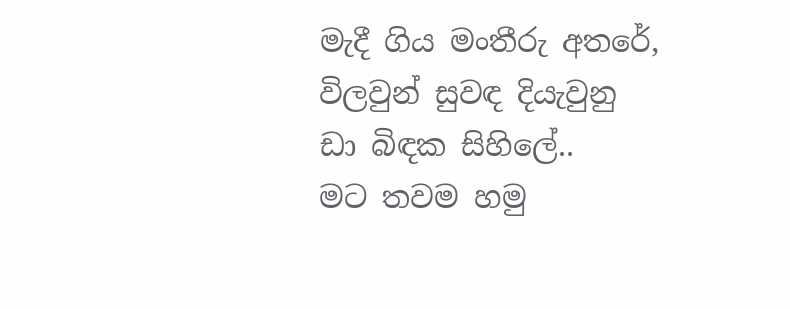මැදී ගිය මංතීරු අතරේ,
විලවුන් සුවඳ දියැවුනු
ඩා බිඳක සිහිලේ..
මට තවම හමු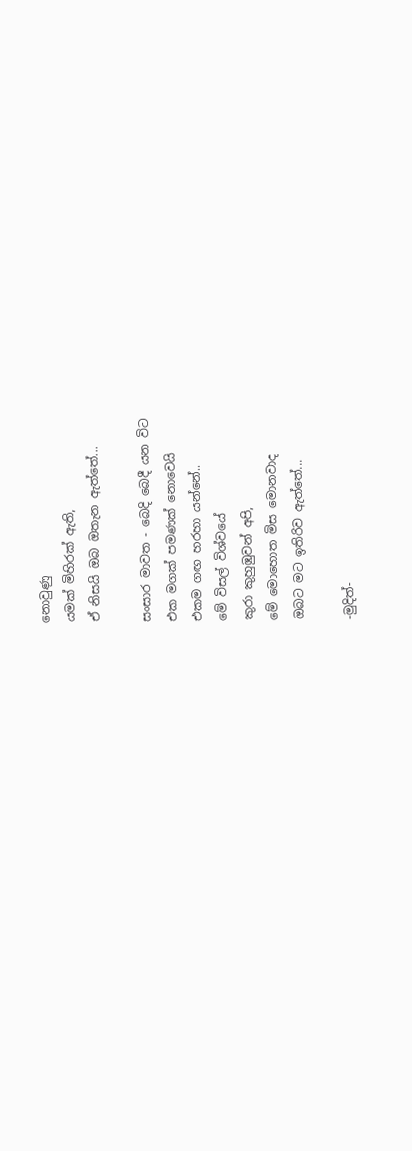නොවුණු
යමක් මිහිරක් ඇති,
ඒ නිසයි ඔබ ඔතැන ඇත්තේ...

සංසාර මාවත - බෙදි බෙදී යන විට
එක මගක් පමණක් නොවෙයි
එකම ගඟ හරහා යන්නේ..
මේ විසල් විශ්වයේ
කුරා කුහුඹුවන් අපි,
මේ මොහොත මිස මොනවාද
ඔබට මට ඉතිරිව ඇත්තේ...

-මුදිත්-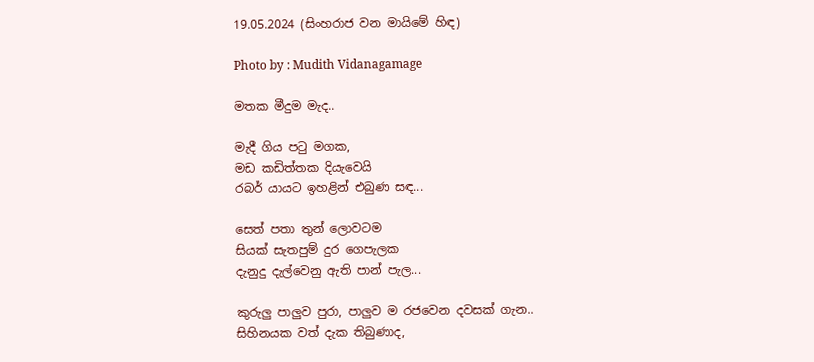19.05.2024 (සිංහරාජ වන මායිමේ හිඳ)

Photo by : Mudith Vidanagamage

මතක මීදුම මැද..

මැදී ගිය පටු මගක,
මඩ කඩිත්තක දියැවෙයි
රබර් යායට ඉහළින් එබුණ සඳ...

සෙත් පතා තුන් ලොවටම
සියක් සැතපුම් දුර ගෙපැලක
දැනුදු දැල්වෙනු ඇති පාන් පැල...

කුරුලු පාලුව පුරා, පාලුව ම රජවෙන දවසක් ගැන..
සිහිනයක වත් දැක තිබුණාද,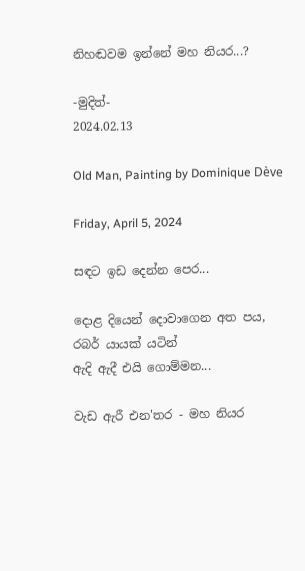නිහඬවම ඉන්නේ මහ නියර...?

-මුදිත්-
2024.02.13

Old Man, Painting by Dominique Dève

Friday, April 5, 2024

සඳට ඉඩ දෙන්න පෙර...

දොළ දියෙන් දොවාගෙන අත පය,
රබර් යායක් යටින්
ඇදි ඇදී එයි ගොම්මන...

වැඩ ඇරී එන'තර - මහ නියර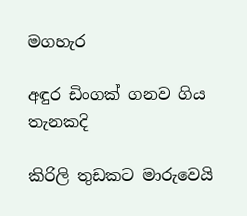මගහැර

අඳුර ඩිංගක් ගනව ගිය තැනකදි

කිරිලි තුඩකට මාරුවෙයි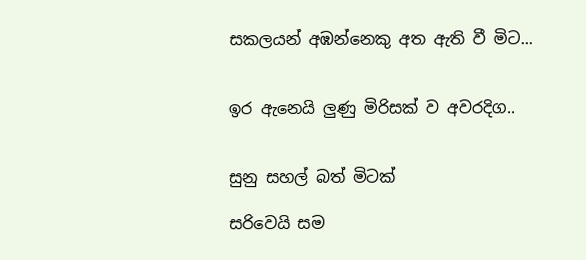සකලයන් අඹන්නෙකු අත ඇති වී මිට...


ඉර ඇනෙයි ලුණු මිරිසක් ව අවරදිග..


සුනු සහල් බත් මිටක්

සරිවෙයි සම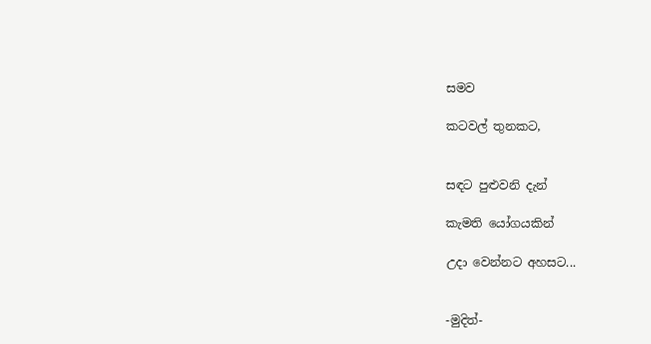සමව

කටවල් තුනකට,


සඳට පුළුවනි දැන්

කැමති යෝගයකින්

උදා වෙන්නට අහසට...


-මුදිත්-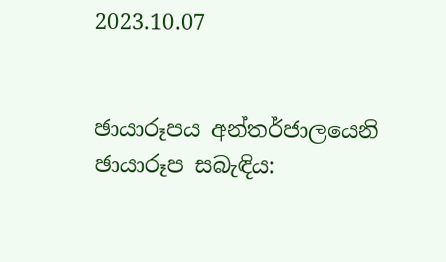2023.10.07


ඡායාරූපය අන්තර්ජාලයෙනි
ඡායාරූප සබැඳිය: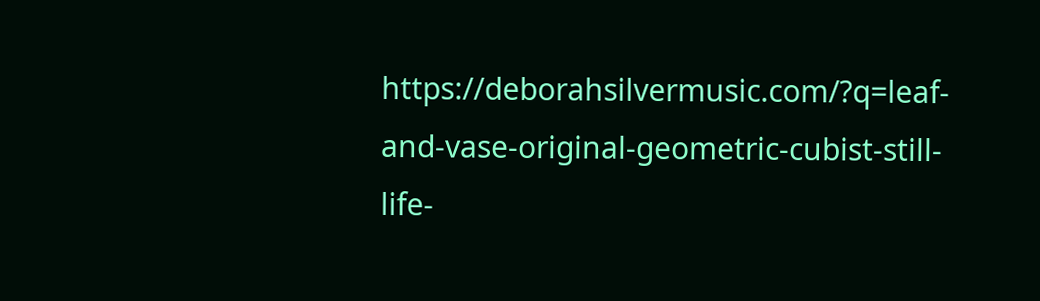https://deborahsilvermusic.com/?q=leaf-and-vase-original-geometric-cubist-still-life-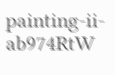painting-ii-ab974RtW